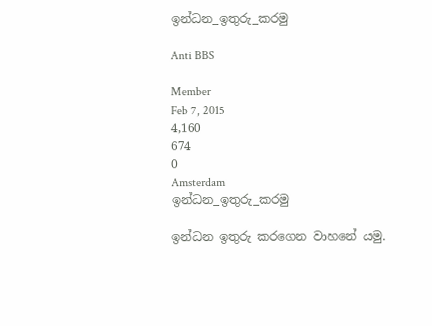ඉන්ධන_ඉතුරු_කරමු

Anti BBS

Member
Feb 7, 2015
4,160
674
0
Amsterdam
ඉන්ධන_ඉතුරු_කරමු

ඉන්ධන ඉතුරු කරගෙන වාහනේ යමු.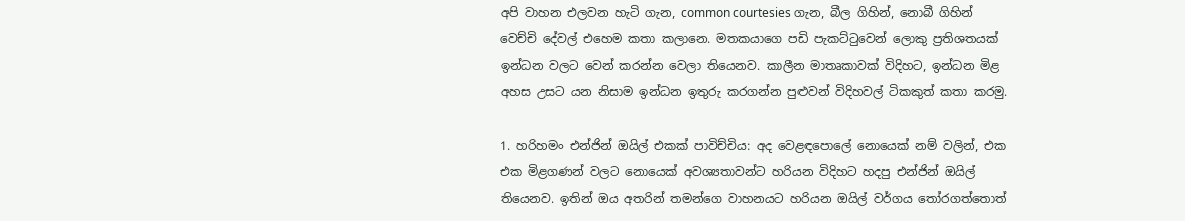අපි වාහන එලවන හැටි ගැන, common courtesies ගැන, බීල ගිහින්, නොබී ගිහින් වෙච්චි දේවල් එහෙම කතා කලානෙ. මතකයාගෙ පඩි පැකට්ටුවෙන් ලොකු ප්‍රතිශතයක් ඉන්ධන වලට වෙන් කරන්න වෙලා තියෙනව. කාලීන මාතෘකාවක් විදිහට, ඉන්ධන මිළ අහස උසට යන නිසාම ඉන්ධන ඉතුරු කරගන්න පුළුවන් විදිහවල් ටිකකුත් කතා කරමු.

1. හරිහමං එන්ජින් ඔයිල් එකක් පාවිච්චිය: අද වෙළඳපොලේ නොයෙක් නම් වලින්, එක එක මිළගණන් වලට නොයෙක් අවශ්‍යතාවන්ට හරියන විදිහට හදපු එන්ජින් ඔයිල් තියෙනව. ඉතින් ඔය අතරින් තමන්ගෙ වාහනයට හරියන ඔයිල් වර්ගය තෝරගත්තොත්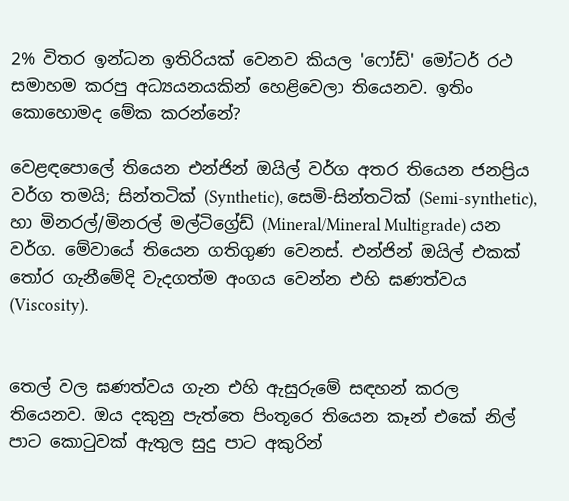2% විතර ඉන්ධන ඉතිරියක් වෙනව කියල 'ෆෝඩ්' මෝටර් රථ සමාහම කරපු අධ්‍යයනයකින් හෙළිවෙලා තියෙනව. ඉතිං කොහොමද මේක කරන්නේ?

වෙළඳපොලේ තියෙන එන්ජින් ඔයිල් වර්ග අතර තියෙන ජනප්‍රිය වර්ග තමයි; සින්තටික් (Synthetic), සෙමි-සින්තටික් (Semi-synthetic), හා මිනරල්/මිනරල් මල්ටිග්‍රේඩ් (Mineral/Mineral Multigrade) යන වර්ග. මේවායේ තියෙන ගතිගුණ වෙනස්. එන්ජින් ඔයිල් එකක් තෝර ගැනීමේදි වැදගත්ම අංගය වෙන්න එහි ඝණත්වය (Viscosity).


තෙල් වල ඝණත්වය ගැන එහි ඇසුරුමේ සඳහන් කරල තියෙනව. ඔය දකුනු පැත්තෙ පිංතූරෙ තියෙන කෑන් එකේ නිල් පාට කොටුවක් ඇතුල සුදු පාට අකුරින්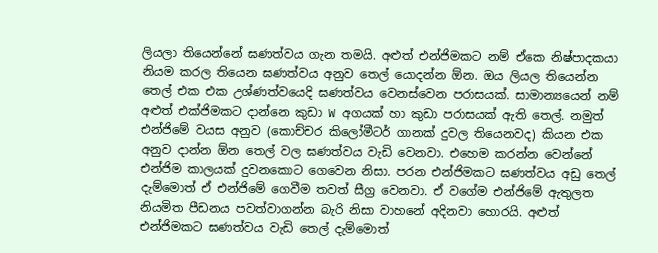ලියලා තියෙන්නේ ඝණත්වය ගැන තමයි. අළුත් එන්ජිමකට නම් ඒකෙ නිෂ්පාදකයා නියම කරල තියෙන ඝණත්වය අනුව තෙල් යොදන්න ඕන. ඔය ලියල තියෙන්න තෙල් එක එක උශ්ණත්වයෙදි ඝණත්වය වෙනස්වෙන පරාසයක්. සාමාන්‍යයෙන් නම් අළුත් එක්ජිමකට දාන්නෙ කුඩා W අගයක් හා කුඩා පරාසයක් ඇති තෙල්. නමුත් එන්ජිමේ වයස අනුව (කොච්චර කිලෝමීටර් ගානක් දුවල තියෙනවද) කියන එක අනුව දාන්න ඕන තෙල් වල ඝණත්වය වැඩි වෙනවා. එහෙම කරන්න වෙන්නේ එන්ජිම කාලයක් දුවනකොට ගෙවෙන නිසා. පරන එන්ජිමකට ඝණත්වය අඩු තෙල් දැම්මොත් ඒ එන්ජිමේ ගෙවීම තවත් සීග්‍ර වෙනවා. ඒ වගේම එන්ජිමේ ඇතුලත නියමිත පීඩනය පවත්වාගන්න බැරි නිසා වාහනේ අදිනවා හොරයි. අළුත් එන්ජිමකට ඝණත්වය වැඩි තෙල් දැම්මොත්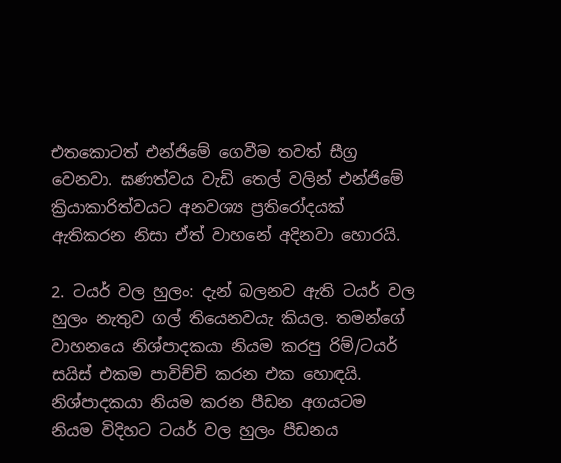එතකොටත් එන්ජිමේ ගෙවීම තවත් සීග්‍ර වෙනවා. ඝණත්වය වැඩි තෙල් වලින් එන්ජිමේ ක්‍රියාකාරිත්වයට අනවශ්‍ය ප්‍රතිරෝදයක් ඇතිකරන නිසා ඒත් වාහනේ අදිනවා හොරයි.

2. ටයර් වල හුලං: දැන් බලනව ඇති ටයර් වල හුලං නැතුව ගල් තියෙනවයැ කියල. තමන්ගේ වාහනයෙ නිශ්පාදකයා නියම කරපු රිම්/ටයර් සයිස් එකම පාවිච්චි කරන එක හොඳයි. නිශ්පාදකයා නියම කරන පීඩන අගයටම නියම විදිහට ටයර් වල හුලං පීඩනය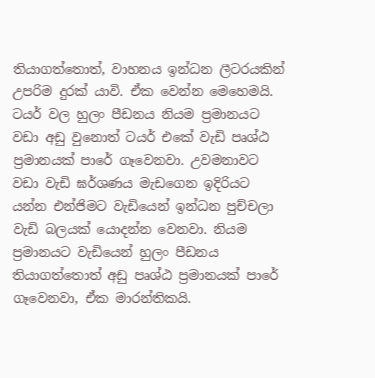තියාගත්තොත්, වාහනය ඉන්ධන ලීටරයකින් උපරිම දුරක් යාවි. ඒක වෙන්න මෙහෙමයි. ටයර් වල හුලං පීඩනය නියම ප්‍රමානයට වඩා අඩු වුනොත් ටයර් එකේ වැඩි පෘශ්ඨ ප්‍රමානයක් පාරේ ගෑවෙනවා. උවමනාවට වඩා වැඩි ඝර්ශණය මැඩගෙන ඉදිරියට යන්න එන්ජිමට වැඩියෙන් ඉන්ධන පුච්චලා වැඩි බලයක් යොදන්න වෙනවා. නියම ප්‍රමානයට වැඩියෙන් හුලං පීඩනය තියාගත්තොත් අඩු පෘශ්ඨ ප්‍රමානයක් පාරේ ගෑවෙනවා, ඒක මාරන්තිකයි.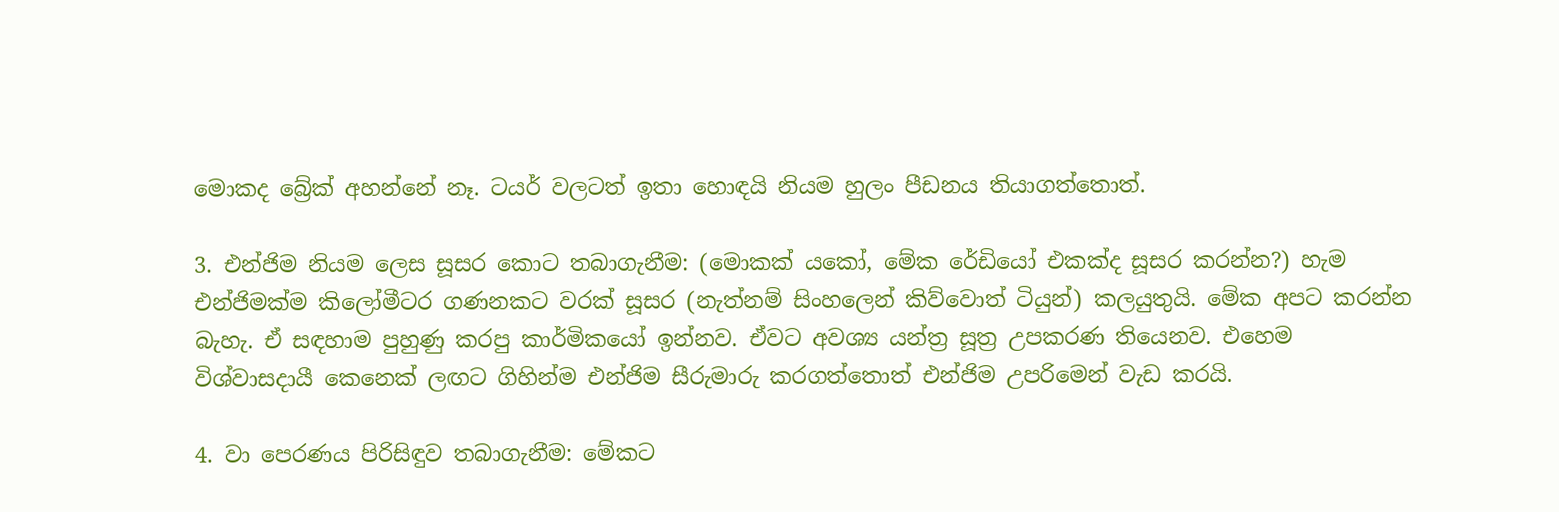මොකද බ්‍රේක් අහන්නේ නෑ. ටයර් වලටත් ඉතා හොඳයි නියම හුලං පීඩනය තියාගත්තොත්.

3. එන්ජිම නියම ලෙස සූසර කොට තබාගැනීම: (මොකක් යකෝ, මේක රේඩියෝ එකක්ද සූසර කරන්න?) හැම එන්ජිමක්ම කිලෝමීටර ගණනකට වරක් සූසර (නැත්නම් සිංහලෙන් කිව්වොත් ටියුන්) කලයුතුයි. මේක අපට කරන්න බැහැ. ඒ සඳහාම පුහුණු කරපු කාර්මිකයෝ ඉන්නව. ඒවට අවශ්‍ය යන්ත්‍ර සූත්‍ර උපකරණ තියෙනව. එහෙම විශ්වාසදායී කෙනෙක් ලඟට ගිහින්ම එන්ජිම සීරුමාරු කරගත්තොත් එන්ජිම උපරිමෙන් වැඩ කරයි.

4. වා පෙරණය පිරිසිඳුව තබාගැනීම: මේකට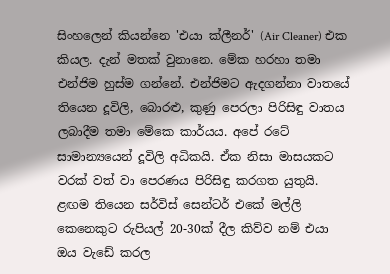සිංහලෙන් කියන්නෙ 'එයා ක්ලීනර්' (Air Cleaner) එක කියල. දැන් මතක් වුනානෙ. මේක හරහා තමා එන්ජිම හුස්ම ගන්නේ. එන්ජිමට ඇදගන්නා වාතයේ තියෙන දූවිලි, බොරළු, කුණු පෙරලා පිරිසිඳු වාතය ලබාදීම තමා මේකෙ කාර්යය. අපේ රටේ සාමාන්‍යයෙන් දූවිලි අධිකයි. ඒක නිසා මාසයකට වරක් වත් වා පෙරණය පිරිසිඳු කරගත යුතුයි. ළඟම තියෙන සර්විස් සෙන්ටර් එකේ මල්ලි කෙනෙකුට රුපියල් 20-30ක් දීල කිව්ව නම් එයා ඔය වැඩේ කරල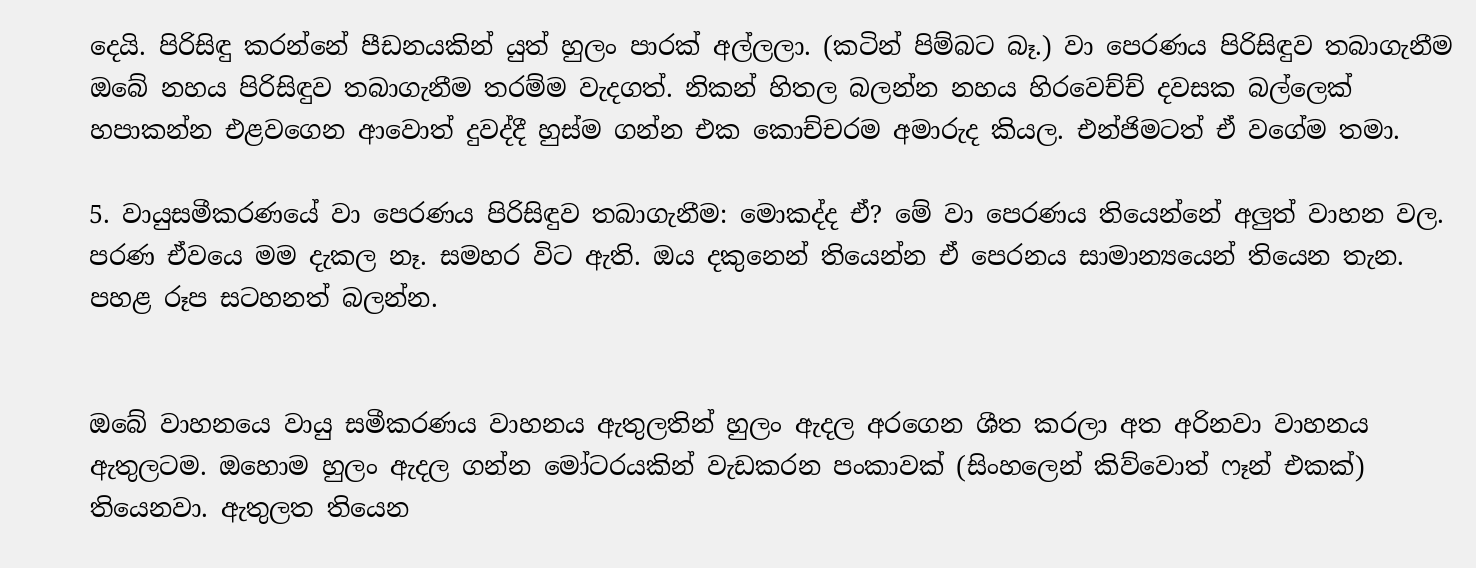දෙයි. පිරිසිඳු කරන්නේ පීඩනයකින් යුත් හුලං පාරක් අල්ලලා. (කටින් පිම්බට බෑ.) වා පෙරණය පිරිසිඳුව තබාගැනීම ඔබේ නහය පිරිසිඳුව තබාගැනීම තරම්ම වැදගත්. නිකන් හිතල බලන්න නහය හිරවෙච්ච් දවසක බල්ලෙක් හපාකන්න එළවගෙන ආවොත් දුවද්දී හුස්ම ගන්න එක කොච්චරම අමාරුද කියල. එන්ජිමටත් ඒ වගේම තමා.

5. වායුසමීකරණයේ වා පෙරණය පිරිසිඳුව තබාගැනීම: මොකද්ද ඒ? මේ වා පෙරණය තියෙන්නේ අලුත් වාහන වල. පරණ ඒවයෙ මම දැකල නෑ. සමහර විට ඇති. ඔය දකුනෙන් තියෙන්න ඒ පෙරනය සාමාන්‍යයෙන් තියෙන තැන. පහළ රූප සටහනත් බලන්න.


ඔබේ වාහනයෙ වායු සමීකරණය වාහනය ඇතුලතින් හුලං ඇදල අරගෙන ශීත කරලා අත අරිනවා වාහනය ඇතුලටම. ඔහොම හුලං ඇදල ගන්න මෝටරයකින් වැඩකරන පංකාවක් (සිංහලෙන් කිව්වොත් ෆෑන් එකක්) තියෙනවා. ඇතුලත තියෙන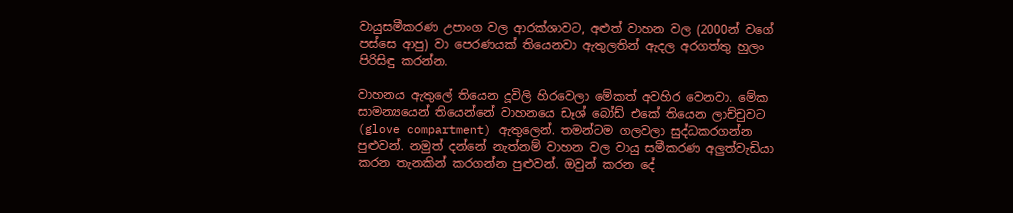වායුසමීකරණ උපාංග වල ආරක්ශාවට, අළුත් වාහන වල (2000න් වගේ පස්සෙ ආපු) වා පෙරණයක් තියෙනවා ඇතුලතින් ඇදල අරගත්තු හුලං පිරිසිඳු කරන්න.

වාහනය ඇතුලේ තියෙන දූවිලි හිරවෙලා මේකත් අවහිර වෙනවා. මේක සාමන්‍යයෙන් තියෙන්නේ වාහනයෙ ඩෑශ් බෝඩ් එකේ තියෙන ලාච්චුවට (glove compartment) ඇතුලෙන්. තමන්ටම ගලවලා සුද්ධකරගන්න පුළුවන්. නමුත් දන්නේ නැත්නම් වාහන වල වායු සමීකරණ අලුත්වැඩියා කරන තැනකින් කරගන්න පුළුවන්. ඔවුන් කරන දේ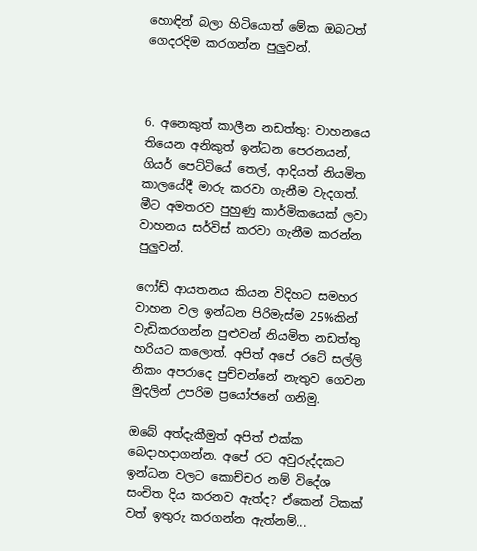හොඳින් බලා හිටියොත් මේක ඔබටත් ගෙදරදිම කරගන්න පුලුවන්.



6. අනෙකුත් කාලීන නඩත්තු: වාහනයෙ තියෙන අනිකුත් ඉන්ධන පෙරනයන්, ගියර් පෙට්ටියේ තෙල්, ආදියත් නියමිත කාලයේදී මාරු කරවා ගැනීම වැදගත්. මීට අමතරව පුහුණු කාර්මිකයෙක් ලවා වාහනය සර්විස් කරවා ගැනීම කරන්න පුලුවන්.

ෆෝඩ් ආයතනය කියන විදිහට සමහර වාහන වල ඉන්ධන පිරිමැස්ම 25%කින් වැඩිකරගන්න පුළුවන් නියමිත නඩත්තු හරියට කලොත්. අපිත් අපේ රටේ සල්ලි නිකං අපරාදෙ පුච්චන්නේ නැතුව ගෙවන මුදලින් උපරිම ප්‍රයෝජනේ ගනිමු.

ඔබේ අත්දැකීමුත් අපිත් එක්ක බෙදාහදාගන්න. අපේ රට අවුරුද්දකට ඉන්ධන වලට කොච්චර නම් විදේශ සංචිත දිය කරනව ඇත්ද? ඒකෙන් ටිකක් වත් ඉතුරු කරගන්න ඇත්නම්...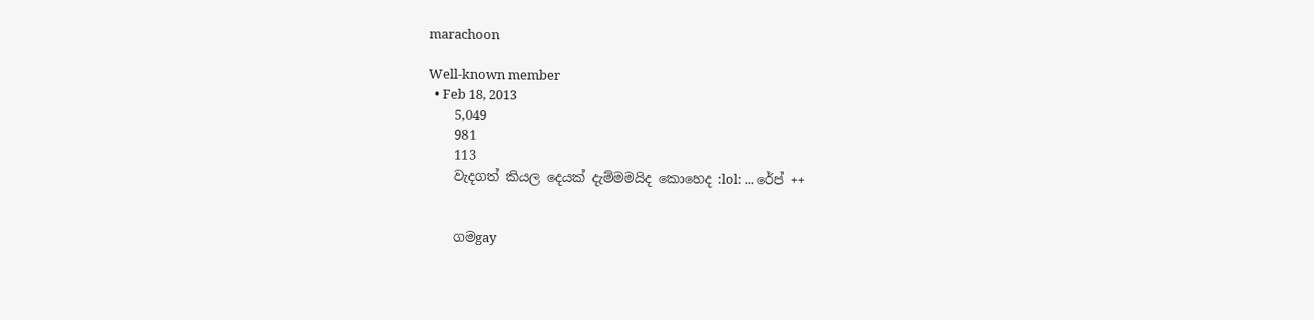marachoon

Well-known member
  • Feb 18, 2013
    5,049
    981
    113
    වැදගත් කියල දෙයක් දැම්මමයිද කොහෙද :lol: ... රේප් ++


    ගමgay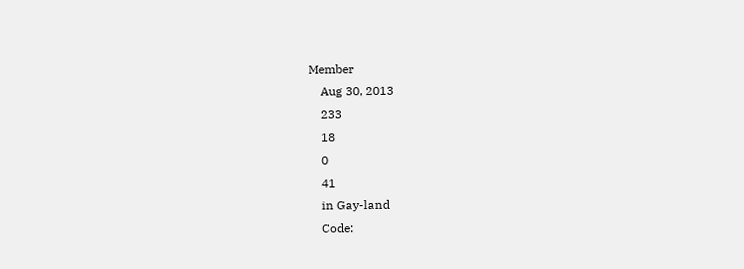Member
    Aug 30, 2013
    233
    18
    0
    41
    in Gay-land
    Code: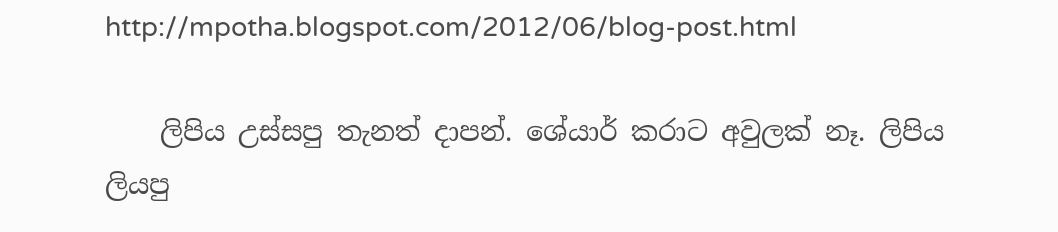http://mpotha.blogspot.com/2012/06/blog-post.html

    ලිපිය උස්සපු තැනත් දාපන්. ශේයාර් කරාට අවුලක් නෑ. ලිපිය ලියපු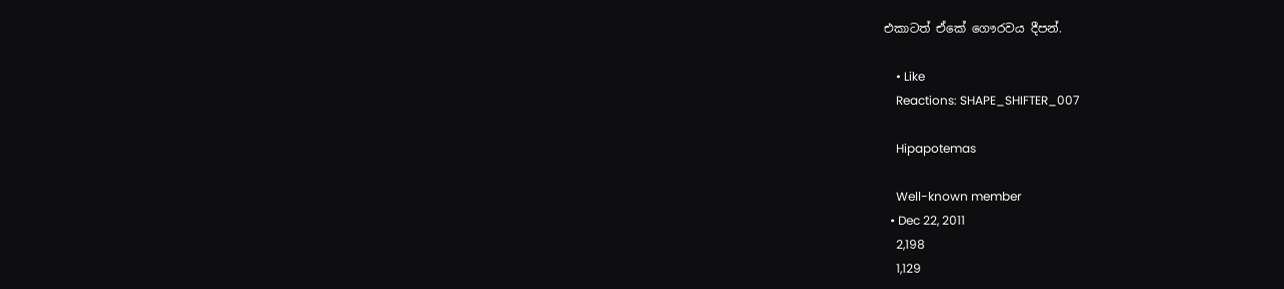එකාටත් ඒකේ ගෞරවය දීපන්.

    • Like
    Reactions: SHAPE_SHIFTER_007

    Hipapotemas

    Well-known member
  • Dec 22, 2011
    2,198
    1,129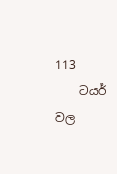113
    ටයර් වල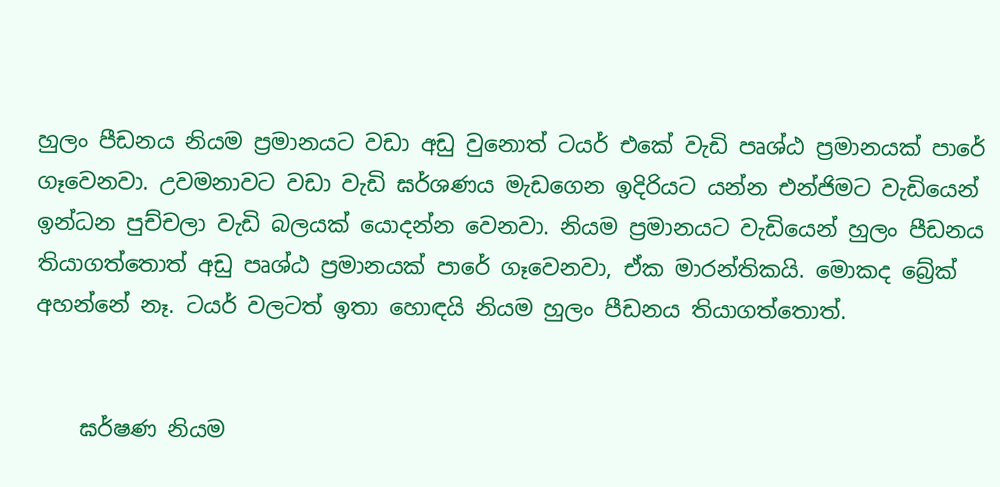හුලං පීඩනය නියම ප්‍රමානයට වඩා අඩු වුනොත් ටයර් එකේ වැඩි පෘශ්ඨ ප්‍රමානයක් පාරේ ගෑවෙනවා. උවමනාවට වඩා වැඩි ඝර්ශණය මැඩගෙන ඉදිරියට යන්න එන්ජිමට වැඩියෙන් ඉන්ධන පුච්චලා වැඩි බලයක් යොදන්න වෙනවා. නියම ප්‍රමානයට වැඩියෙන් හුලං පීඩනය තියාගත්තොත් අඩු පෘශ්ඨ ප්‍රමානයක් පාරේ ගෑවෙනවා, ඒක මාරන්තිකයි. මොකද බ්‍රේක් අහන්නේ නෑ. ටයර් වලටත් ඉතා හොඳයි නියම හුලං පීඩනය තියාගත්තොත්.


    ඝර්ෂණ නියම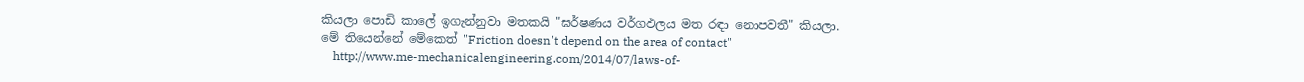කියලා පොඩි කාලේ ඉගැන්නුවා මතකයි "ඝර්ෂණය වර්ගඵලය මත රඳා නොපවතී" කියලා. මේ තියෙන්නේ මේකෙත් "Friction doesn't depend on the area of contact"
    http://www.me-mechanicalengineering.com/2014/07/laws-of-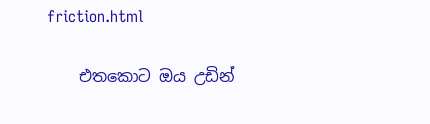friction.html

    එතකොට ඔය උඩින්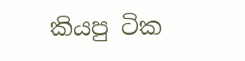කියපු ටික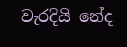වැරදියි නේද